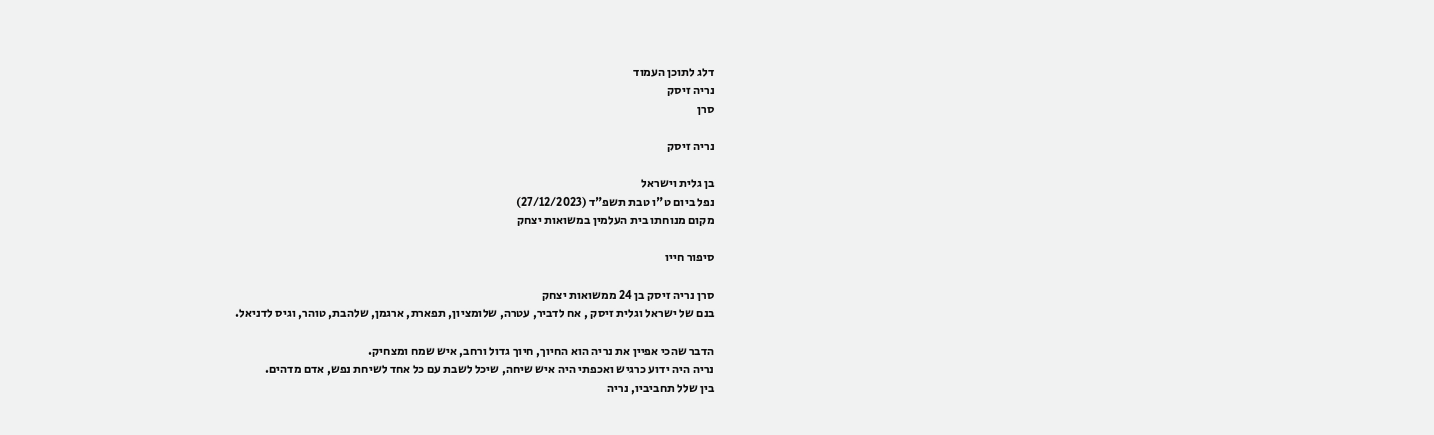דלג לתוכן העמוד
נריה זיסק
סרן

נריה זיסק

בן גלית וישראל
נפל ביום ט"ו טבת תשפ"ד (27/12/2023)
מקום מנוחתו בית העלמין במשואות יצחק

סיפור חייו

סרן נריה זיסק בן 24 ממשואות יצחק
בנם של ישראל וגלית זיסק , אח לדביר, עטרה, שלומציון, תפארת, ארגמן, שלהבת, טוהר, וגיס לדניאל.

הדבר שהכי אפיין את נריה הוא החיוך, חיוך גדול ורחב, איש שמח ומצחיק.
נריה היה ידוע כרגיש ואכפתי היה איש שיחה, שיכל לשבת עם כל אחד לשיחת נפש, אדם מדהים.
בין שלל תחביביו, נריה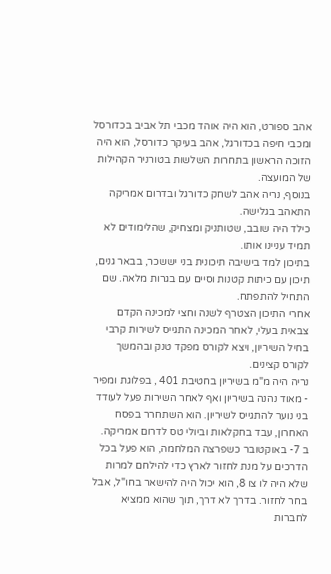אהב ספורט, הוא היה אוהד מכבי תל אביב בכדורסל ומכבי חיפה בכדורגל, אהב בעיקר כדורסל, הוא היה הזוכה הראשון בתחרות השלשות בטורניר הקהילות של המועצה.
בנוסף, נריה אהב לשחק כדורגל ובדרום אמריקה התאהב בגלישה.
כילד היה שובב, שטותניק ומצחיק, שהלימודים לא תמיד עניינו אותו.
בתיכון למד בישיבה תיכונית בני יששכר, בבאר גנים, תיכון עם כיתות קטנות וסיים עם בגרות מלאה. שם התחיל להתפתח.
אחרי התיכון הצטרף לשנה וחצי למכינה הקדם צבאית בעלי, לאחר המכינה התגייס לשירות קרבי בחיל השיריון, ויצא לקורס מפקד טנק ובהמשך לקורס קצינים.
נריה היה מ"מ בשיריון בחטיבת 401 , בפלוגת ומפיר - מאוד נהנה בשיריון ואף לאחר השירות פעל לעודד בני נוער להתגייס לשיריון. הוא השתחרר בפסח האחרון, עבד בחקלאות וביולי טס לדרום אמריקה.
ב 7- באוקטובר כשפרצה המלחמה, הוא פעל בכל הדרכים על מנת לחזור לארץ כדי להילחם למרות שלא היה לו צו 8, הוא יכול היה להישאר בחו"ל, אבל בחר לחזור. בדרך לא דרך, תוך שהוא ממציא לחברות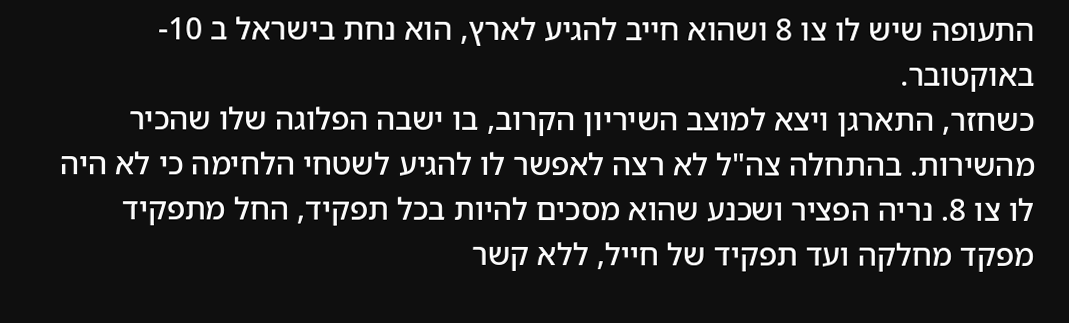התעופה שיש לו צו 8 ושהוא חייב להגיע לארץ, הוא נחת בישראל ב 10- באוקטובר.
כשחזר, התארגן ויצא למוצב השיריון הקרוב, בו ישבה הפלוגה שלו שהכיר מהשירות. בהתחלה צה"ל לא רצה לאפשר לו להגיע לשטחי הלחימה כי לא היה לו צו 8. נריה הפציר ושכנע שהוא מסכים להיות בכל תפקיד, החל מתפקיד מפקד מחלקה ועד תפקיד של חייל, ללא קשר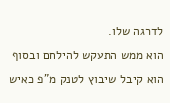לדרגה שלו.
הוא ממש התעקש להילחם ובסוף הוא קיבל שיבוץ לטנק מ"פ כאיש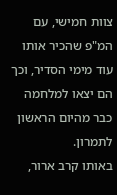צוות חמישי, עם המ"פ שהכיר אותו עוד מימי הסדיר, וכך הם יצאו למלחמה כבר מהיום הראשון לתמרון.
באותו קרב ארור,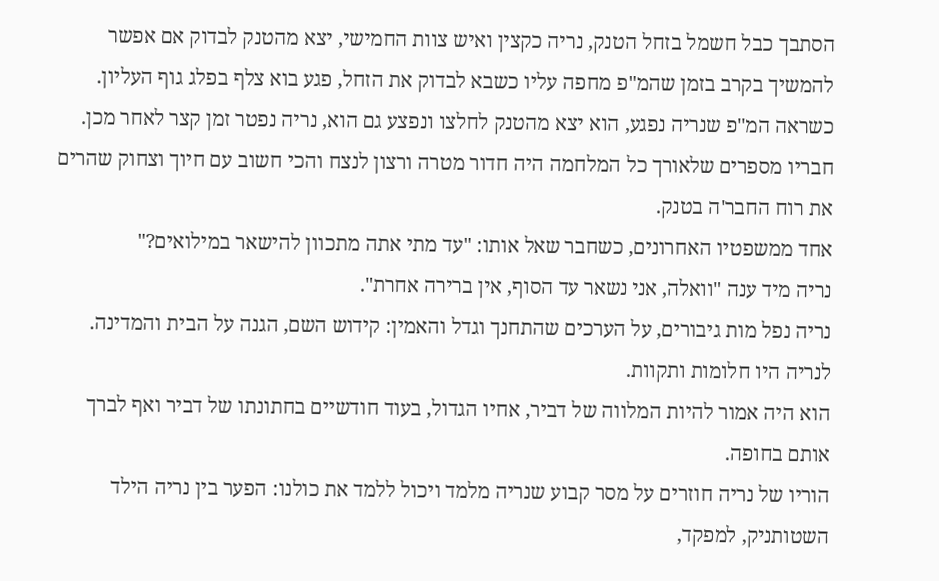הסתבך כבל חשמל בזחל הטנק, נריה כקצין ואיש צוות החמישי, יצא מהטנק לבדוק אם אפשר להמשיך בקרב בזמן שהמ"פ מחפה עליו כשבא לבדוק את הזחל, פגע בוא צלף בפלג גוף העליון. כשראה המ''פ שנריה נפגע, הוא יצא מהטנק לחלצו ונפצע גם הוא, נריה נפטר זמן קצר לאחר מכן.
חבריו מספרים שלאורך כל המלחמה היה חדור מטרה ורצון לנצח והכי חשוב עם חיוך וצחוק שהרים את רוח החבר'ה בטנק.
אחד ממשפטיו האחרונים, כשחבר שאל אותו: "עד מתי אתה מתכוון להישאר במילואים?"
נריה מיד ענה "וואלה, אני נשאר עד הסוף, אין ברירה אחרת".
נריה נפל מות גיבורים, על הערכים שהתחנך וגדל והאמין: קידוש השם, הגנה על הבית והמדינה.
לנריה היו חלומות ותקוות.
הוא היה אמור להיות המלווה של דביר, אחיו הגדול, בעוד חודשיים בחתונתו של דביר ואף לברך אותם בחופה.
הוריו של נריה חוזרים על מסר קבוע שנריה מלמד ויכול ללמד את כולנו: הפער בין נריה הילד השטותניק, למפקד,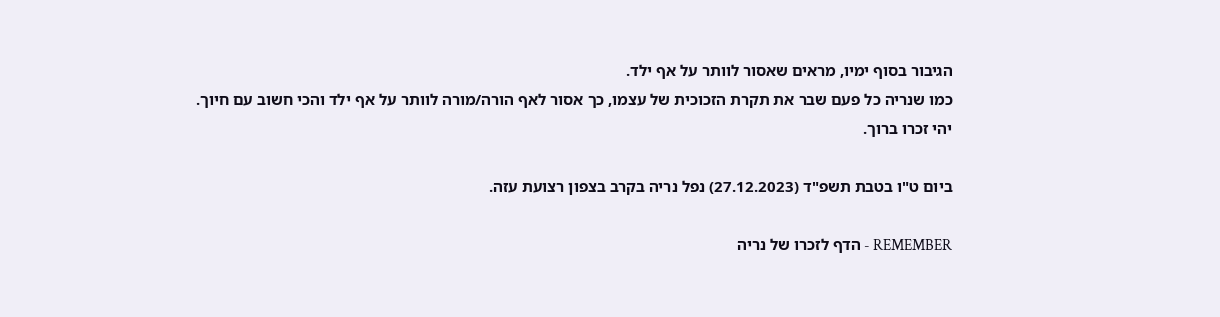הגיבור בסוף ימיו, מראים שאסור לוותר על אף ילד.
כמו שנריה כל פעם שבר את תקרת הזכוכית של עצמו, כך אסור לאף הורה/מורה לוותר על אף ילד והכי חשוב עם חיוך.
יהי זכרו ברוך.

ביום ט"ו בטבת תשפ"ד (27.12.2023) נפל נריה בקרב בצפון רצועת עזה.

REMEMBER - הדף לזכרו של נריה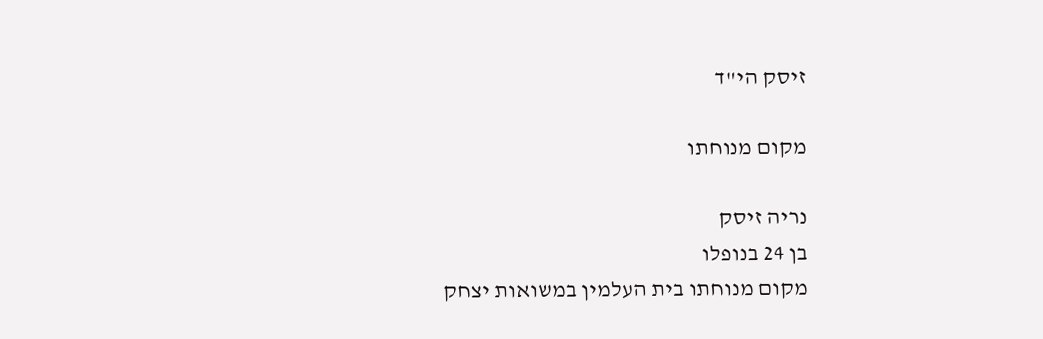זיסק הי"ד

מקום מנוחתו

נריה זיסק
בן 24 בנופלו
מקום מנוחתו בית העלמין במשואות יצחק